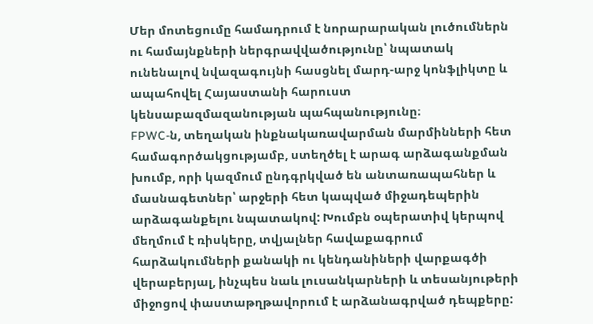Մեր մոտեցումը համադրում է նորարարական լուծումներն ու համայնքների ներգրավվածությունը՝ նպատակ ունենալով նվազագույնի հասցնել մարդ-արջ կոնֆլիկտը և ապահովել Հայաստանի հարուստ կենսաբազմազանության պահպանությունը։
FPWC-ն, տեղական ինքնակառավարման մարմինների հետ համագործակցությամբ, ստեղծել է արագ արձագանքման խումբ, որի կազմում ընդգրկված են անտառապահներ և մասնագետներ՝ արջերի հետ կապված միջադեպերին արձագանքելու նպատակով: Խումբն օպերատիվ կերպով մեղմում է ռիսկերը, տվյալներ հավաքագրում հարձակումների քանակի ու կենդանիների վարքագծի վերաբերյալ, ինչպես նաև լուսանկարների և տեսանյութերի միջոցով փաստաթղթավորում է արձանագրված դեպքերը: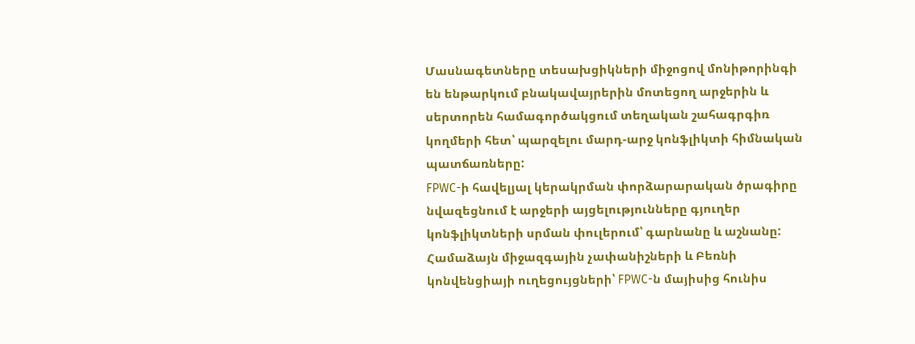Մասնագետները տեսախցիկների միջոցով մոնիթորինգի են ենթարկում բնակավայրերին մոտեցող արջերին և սերտորեն համագործակցում տեղական շահագրգիռ կողմերի հետ՝ պարզելու մարդ-արջ կոնֆլիկտի հիմնական պատճառները:
FPWC-ի հավելյալ կերակրման փորձարարական ծրագիրը նվազեցնում է արջերի այցելությունները գյուղեր կոնֆլիկտների սրման փուլերում՝ գարնանը և աշնանը: Համաձայն միջազգային չափանիշների և Բեռնի կոնվենցիայի ուղեցույցների՝ FPWC-ն մայիսից հունիս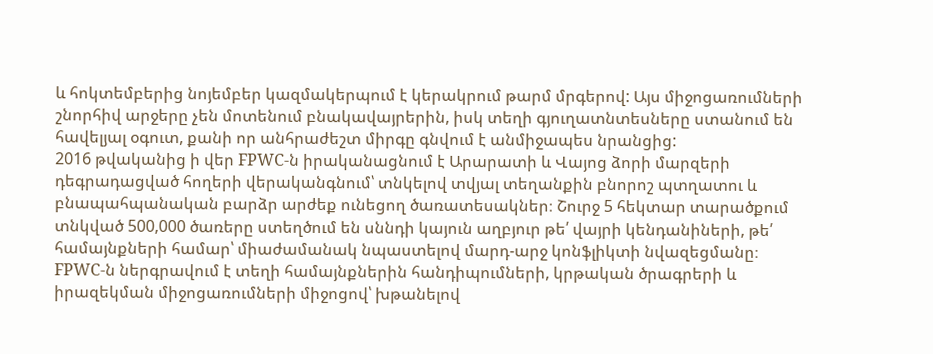և հոկտեմբերից նոյեմբեր կազմակերպում է կերակրում թարմ մրգերով: Այս միջոցառումների շնորհիվ արջերը չեն մոտենում բնակավայրերին, իսկ տեղի գյուղատնտեսները ստանում են հավելյալ օգուտ, քանի որ անհրաժեշտ միրգը գնվում է անմիջապես նրանցից:
2016 թվականից ի վեր FPWC-ն իրականացնում է Արարատի և Վայոց ձորի մարզերի դեգրադացված հողերի վերականգնում՝ տնկելով տվյալ տեղանքին բնորոշ պտղատու և բնապահպանական բարձր արժեք ունեցող ծառատեսակներ։ Շուրջ 5 հեկտար տարածքում տնկված 500,000 ծառերը ստեղծում են սննդի կայուն աղբյուր թե՛ վայրի կենդանիների, թե՛ համայնքների համար՝ միաժամանակ նպաստելով մարդ-արջ կոնֆլիկտի նվազեցմանը։
FPWC-ն ներգրավում է տեղի համայնքներին հանդիպումների, կրթական ծրագրերի և իրազեկման միջոցառումների միջոցով՝ խթանելով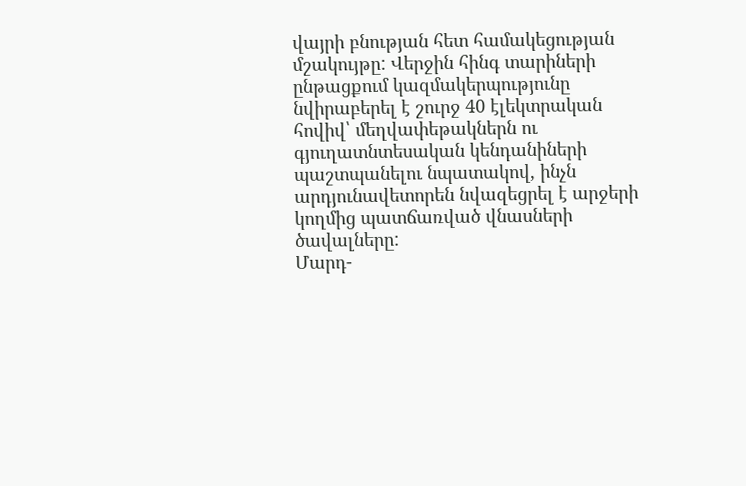վայրի բնության հետ համակեցության մշակույթը: Վերջին հինգ տարիների ընթացքում կազմակերպությունը նվիրաբերել է շուրջ 40 էլեկտրական հովիվ՝ մեղվափեթակներն ու գյուղատնտեսական կենդանիների պաշտպանելու նպատակով, ինչն արդյունավետորեն նվազեցրել է արջերի կողմից պատճառված վնասների ծավալները:
Մարդ-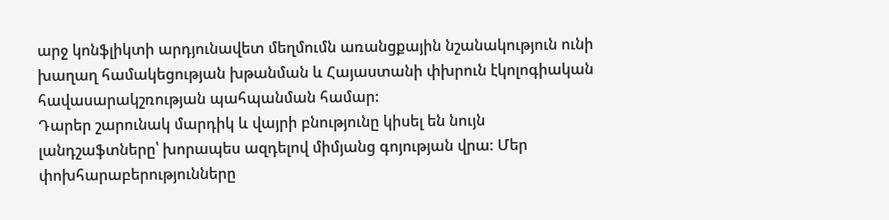արջ կոնֆլիկտի արդյունավետ մեղմումն առանցքային նշանակություն ունի խաղաղ համակեցության խթանման և Հայաստանի փխրուն էկոլոգիական հավասարակշռության պահպանման համար:
Դարեր շարունակ մարդիկ և վայրի բնությունը կիսել են նույն լանդշաֆտները՝ խորապես ազդելով միմյանց գոյության վրա։ Մեր փոխհարաբերությունները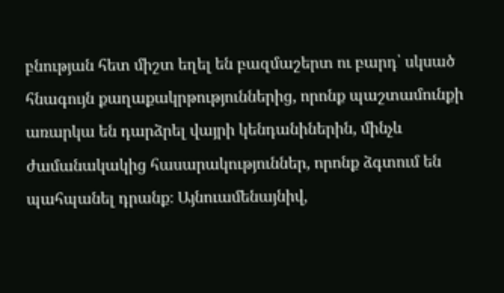բնության հետ միշտ եղել են բազմաշերտ ու բարդ՝ սկսած հնագույն քաղաքակրթություններից, որոնք պաշտամունքի առարկա են դարձրել վայրի կենդանիներին, մինչև ժամանակակից հասարակություններ, որոնք ձգտում են պահպանել դրանք։ Այնուամենայնիվ,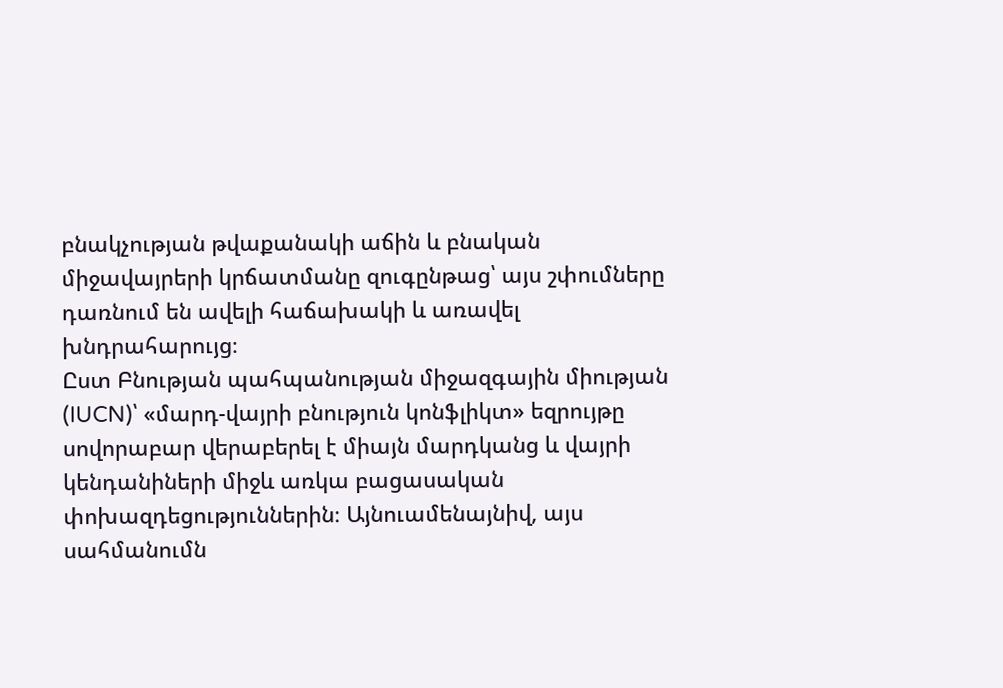բնակչության թվաքանակի աճին և բնական միջավայրերի կրճատմանը զուգընթաց՝ այս շփումները դառնում են ավելի հաճախակի և առավել խնդրահարույց։
Ըստ Բնության պահպանության միջազգային միության (IUCN)՝ «մարդ-վայրի բնություն կոնֆլիկտ» եզրույթը սովորաբար վերաբերել է միայն մարդկանց և վայրի կենդանիների միջև առկա բացասական փոխազդեցություններին։ Այնուամենայնիվ, այս սահմանումն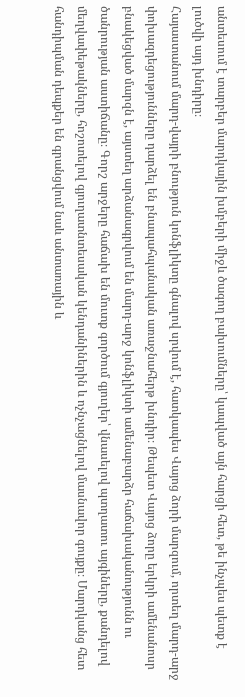անտեսում է տարբեր մարդկային խմբերի միջև ծագող բախումները՝ կապված այն հարցի հետ, թե ինչպես պետք է լուծվի այդ խնդիրը։
Հայաստանում մարդ-վայրի բնություն կոնֆլիկտը գնալով սրվում է, հատկապես Վայոց ձորի մարզում, որտեղ մարդ-արջ փոխազդեցությունները դարձել են բնապահպանական առաջնահերթ խնդիր։ Թեպետ Վայոց ձորը երկրի ամենանոսր բնակեցված մարզն է, այստեղ արձանագրվում են մարդ-արջ կոնֆլիկտի ամենաբարձր հաճախականությունն ու ծանրության աստիճանը։ Գորշ արջերը հաճախ են մուտք գործում գյուղեր՝ վնասելով պտղատու այգիները, քանդելով մեղվափեթակները, հոշոտելով գյուղատնտեսական կենդանիներին և ոչնչացնելով մասնավոր գույքը։ Մարդկանց հետ հանդիպման դեպքեր են գրանցվում նաև անտառային և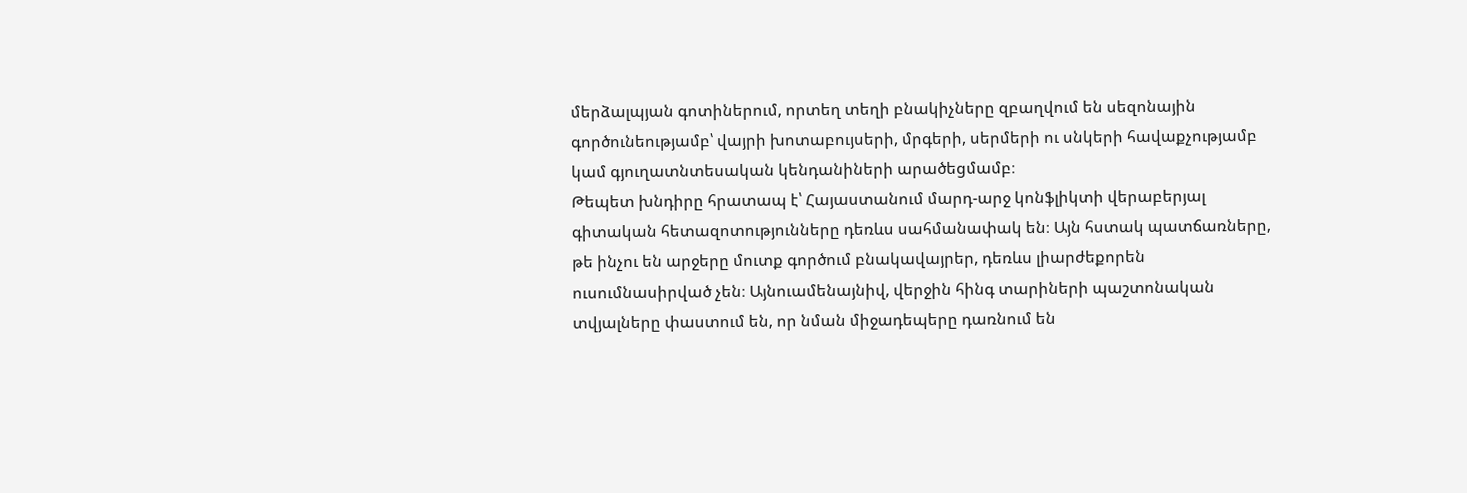մերձալպյան գոտիներում, որտեղ տեղի բնակիչները զբաղվում են սեզոնային գործունեությամբ՝ վայրի խոտաբույսերի, մրգերի, սերմերի ու սնկերի հավաքչությամբ կամ գյուղատնտեսական կենդանիների արածեցմամբ։
Թեպետ խնդիրը հրատապ է՝ Հայաստանում մարդ-արջ կոնֆլիկտի վերաբերյալ գիտական հետազոտությունները դեռևս սահմանափակ են։ Այն հստակ պատճառները, թե ինչու են արջերը մուտք գործում բնակավայրեր, դեռևս լիարժեքորեն ուսումնասիրված չեն։ Այնուամենայնիվ, վերջին հինգ տարիների պաշտոնական տվյալները փաստում են, որ նման միջադեպերը դառնում են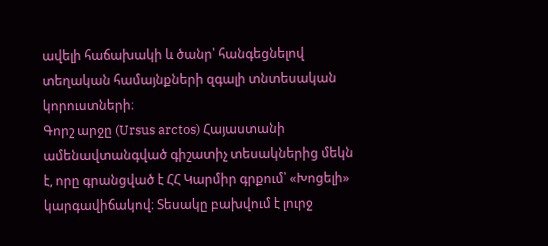ավելի հաճախակի և ծանր՝ հանգեցնելով տեղական համայնքների զգալի տնտեսական կորուստների։
Գորշ արջը (Ursus arctos) Հայաստանի ամենավտանգված գիշատիչ տեսակներից մեկն է, որը գրանցված է ՀՀ Կարմիր գրքում՝ «Խոցելի» կարգավիճակով։ Տեսակը բախվում է լուրջ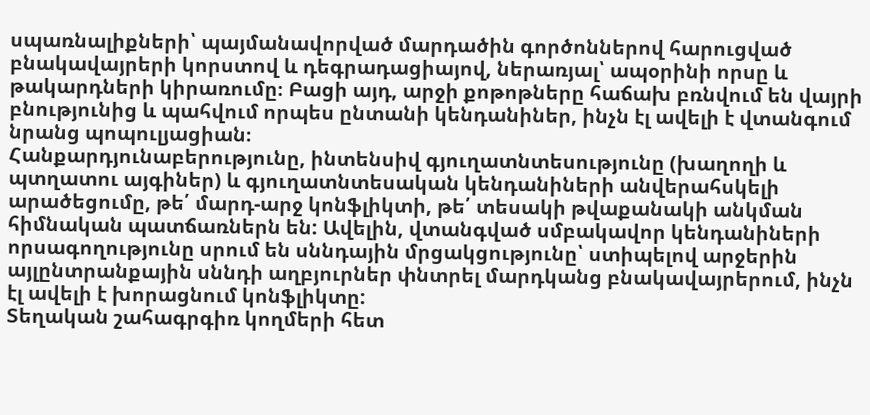սպառնալիքների՝ պայմանավորված մարդածին գործոններով հարուցված բնակավայրերի կորստով և դեգրադացիայով, ներառյալ՝ ապօրինի որսը և թակարդների կիրառումը։ Բացի այդ, արջի քոթոթները հաճախ բռնվում են վայրի բնությունից և պահվում որպես ընտանի կենդանիներ, ինչն էլ ավելի է վտանգում նրանց պոպուլյացիան։
Հանքարդյունաբերությունը, ինտենսիվ գյուղատնտեսությունը (խաղողի և պտղատու այգիներ) և գյուղատնտեսական կենդանիների անվերահսկելի արածեցումը, թե՛ մարդ-արջ կոնֆլիկտի, թե՛ տեսակի թվաքանակի անկման հիմնական պատճառներն են: Ավելին, վտանգված սմբակավոր կենդանիների որսագողությունը սրում են սննդային մրցակցությունը՝ ստիպելով արջերին այլընտրանքային սննդի աղբյուրներ փնտրել մարդկանց բնակավայրերում, ինչն էլ ավելի է խորացնում կոնֆլիկտը:
Տեղական շահագրգիռ կողմերի հետ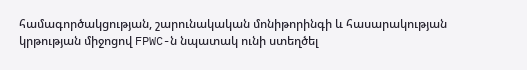համագործակցության, շարունակական մոնիթորինգի և հասարակության կրթության միջոցով FPWC-ն նպատակ ունի ստեղծել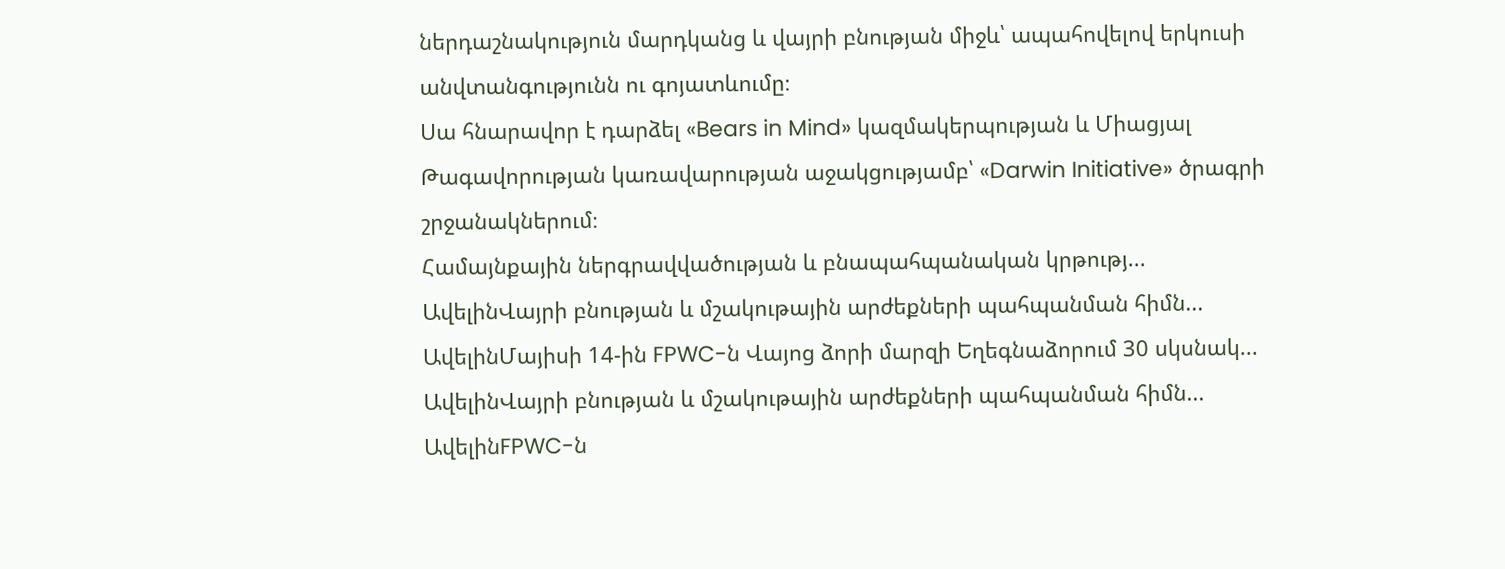ներդաշնակություն մարդկանց և վայրի բնության միջև՝ ապահովելով երկուսի անվտանգությունն ու գոյատևումը։
Սա հնարավոր է դարձել «Bears in Mind» կազմակերպության և Միացյալ Թագավորության կառավարության աջակցությամբ՝ «Darwin Initiative» ծրագրի շրջանակներում։
Համայնքային ներգրավվածության և բնապահպանական կրթությ...
ԱվելինՎայրի բնության և մշակութային արժեքների պահպանման հիմն...
ԱվելինՄայիսի 14-ին FPWC-ն Վայոց ձորի մարզի Եղեգնաձորում 30 սկսնակ...
ԱվելինՎայրի բնության և մշակութային արժեքների պահպանման հիմն...
ԱվելինFPWC-ն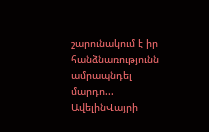շարունակում է իր հանձնառությունն ամրապնդել մարդո...
ԱվելինՎայրի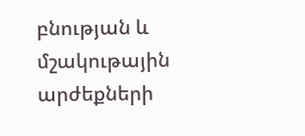բնության և մշակութային արժեքների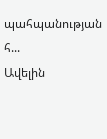պահպանության հ...
Ավելին